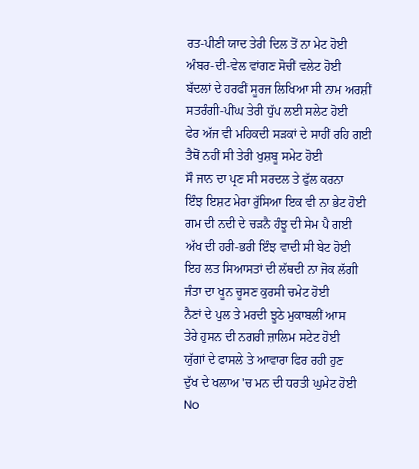ਰਤ-ਪੀਣੀ ਯਾਦ ਤੇਰੀ ਦਿਲ ਤੋਂ ਨਾ ਮੇਟ ਹੋਈ
ਅੰਬਰ-ਦੀ-ਵੇਲ ਵਾਂਗਣ ਸੋਚੀਂ ਵਲੇਟ ਹੋਈ
ਬੱਦਲਾਂ ਦੇ ਹਰਫੀਂ ਸੂਰਜ ਲਿਖਿਆ ਸੀ ਨਾਮ ਅਰਸ਼ੀਂ
ਸਤਰੰਗੀ-ਪੀਂਘ ਤੇਰੀ ਧੁੱਪ ਲਈ ਸਲੇਟ ਹੋਈ
ਫੇਰ ਅੱਜ ਵੀ ਮਹਿਕਦੀ ਸੜਕਾਂ ਦੇ ਸਾਹੀਂ ਰਹਿ ਗਈ
ਤੈਥੋਂ ਨਹੀਂ ਸੀ ਤੇਰੀ ਖੁਸ਼ਬੂ ਸਮੇਟ ਹੋਈ
ਸੌ ਜਾਨ ਦਾ ਪ੍ਰਣ ਸੀ ਸਰਦਲ ਤੇ ਫੁੱਲ ਕਰਨਾ
ਇੰਝ ਇਸ਼ਟ ਮੇਰਾ ਰੁੱਸਿਆ ਇਕ ਵੀ ਨਾ ਭੇਟ ਹੋਈ
ਗਮ ਦੀ ਨਦੀ ਦੇ ਚੜਨੈ ਹੰਝੂ ਦੀ ਸੇਮ ਪੈ ਗਈ
ਅੱਖ ਦੀ ਹਰੀ-ਭਰੀ ਇੰਝ ਵਾਦੀ ਸੀ ਬੇਟ ਹੋਈ
ਇਹ ਲਤ ਸਿਆਸਤਾਂ ਦੀ ਲੱਥਦੀ ਨਾ ਜੋਕ ਲੱਗੀ
ਜੰਤਾ ਦਾ ਖੂਨ ਚੂਸਣ ਕੁਰਸੀ ਚਮੇਟ ਹੋਈ
ਨੈਣਾਂ ਦੇ ਪੁਲ ਤੇ ਮਰਦੀ ਝੂਠੇ ਮੁਕਾਬਲੀਂ ਆਸ
ਤੇਰੇ ਹੁਸਨ ਦੀ ਨਗਰੀ ਜ਼ਾਲਿਮ ਸਟੇਟ ਹੋਈ
ਯੁੱਗਾਂ ਦੇ ਫਾਸਲੇ ਤੇ ਆਵਾਰਾ ਫਿਰ ਰਹੀ ਹੁਣ
ਦੁੱਖ ਦੇ ਖਲਾਅ 'ਚ ਮਨ ਦੀ ਧਰਤੀ ਘੁਮੇਟ ਹੋਈ
No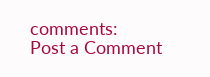comments:
Post a Comment